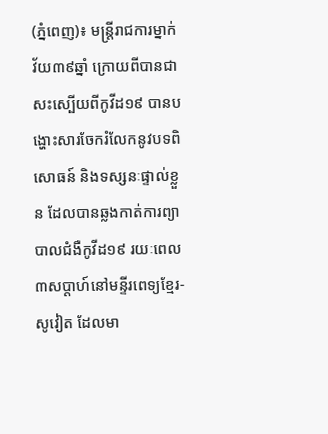(ភ្នំពេញ)៖ មន្ត្រីរាជការម្នាក់ វ័យ៣៩ឆ្នាំ ក្រោយពីបានជាសះស្បើយពីកូវីដ១៩ បានបង្ហោះសារចែករំលែកនូវបទពិសោធន៍ និងទស្សនៈផ្ទាល់ខ្លួន ដែលបានឆ្លងកាត់ការព្យាបាលជំងឺកូវីដ១៩ រយៈពេល៣សប្តាហ៍នៅមន្ទីរពេទ្យខ្មែរ-សូវៀត ដែលមា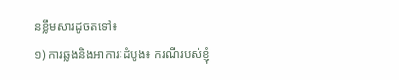នខ្លឹមសារដូចតទៅ៖
១) ការឆ្លងនិងអាការៈដំបូង៖ ករណីរបស់ខ្ញុំ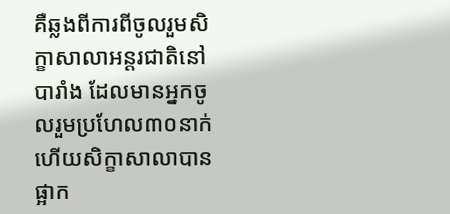គឺឆ្លងពីការពីចូលរួមសិក្ខាសាលាអន្តរជាតិនៅបារាំង ដែលមានអ្នកចូលរួមប្រហែល៣០នាក់ ហើយសិក្ខាសាលាបានផ្អាក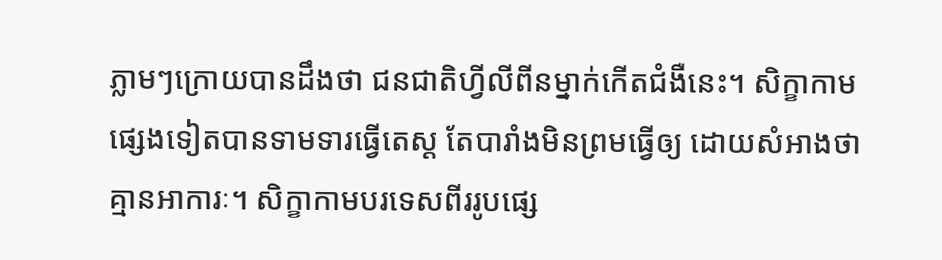ភ្លាមៗក្រោយបានដឹងថា ជនជាតិហ្វីលីពីនម្នាក់កើតជំងឺនេះ។ សិក្ខាកាមផ្សេងទៀតបានទាមទារធ្វើតេស្ត តែបារាំងមិនព្រមធ្វើឲ្យ ដោយសំអាងថា គ្មានអាការៈ។ សិក្ខាកាមបរទេសពីររូបផ្សេ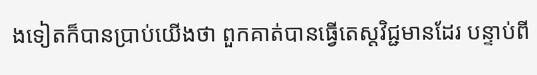ងទៀតក៏បានប្រាប់យើងថា ពួកគាត់បានធ្វើតេស្តវិជ្ជមានដែរ បន្ទាប់ពី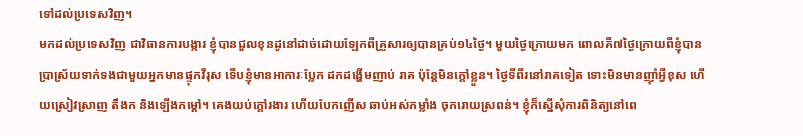ទៅដល់ប្រទេសវិញ។
មកដល់ប្រទេសវិញ ជាវិធានការបង្ការ ខ្ញុំបានជួលខុនដូនៅដាច់ដោយឡែកពីគ្រួសារឲ្យបានគ្រប់១៤ថ្ងៃ។ មួយថ្ងៃក្រោយមក ពោលគឺ៧ថ្ងៃក្រោយពីខ្ញុំបានប្រាស្រ័យទាក់ទងជាមួយអ្នកមានផ្ទុកវីរុស ទើបខ្ញុំមានអាការៈប្លែក ដកដង្ហើមញាប់ រាគ ប៉ុន្តែមិនក្តៅខ្លួន។ ថ្ងៃទីពីរនៅរាគទៀត ទោះមិនមានញ៉ាំអ្វីខុស ហើយស្រៀវស្រាញ តឹងក និងឡើងកម្តៅ។ គេងយប់ក្តៅរងារ ហើយបែកញើស ឆាប់អស់កម្លាំង ចុករោយស្រពន់។ ខ្ញុំក៏ស្នើសុំការពិនិត្យនៅពេ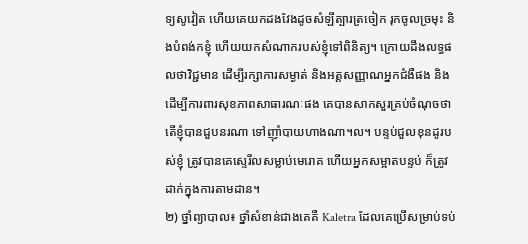ទ្យសូវៀត ហើយគេយកដងវែងដូចសំឡីត្បារត្រចៀក រុកចូលច្រមុះ និងបំពង់កខ្ញុំ ហើយយកសំណាករបស់ខ្ញុំទៅពិនិត្យ។ ក្រោយដឹងលទ្ធផលថាវិជ្ជមាន ដើម្បីរក្សាការសម្ងាត់ និងអត្តសញ្ញាណអ្នកជំងឺផង និងដើម្បីការពារសុខភាពសាធារណៈផង គេបានសាកសួរគ្រប់ចំណុចថា តើខ្ញុំបានជួបនរណា ទៅញ៉ាំបាយហាងណា។ល។ បន្ទប់ជួលខុនដូរបស់ខ្ញុំ ត្រូវបានគេស្ទេរីលសម្លាប់មេរោគ ហើយអ្នកសម្អាតបន្ទប់ ក៏ត្រូវដាក់ក្នុងការតាមដាន។
២) ថ្នាំព្យាបាល៖ ថ្នាំសំខាន់ជាងគេគឺ Kaletra ដែលគេប្រើសម្រាប់ទប់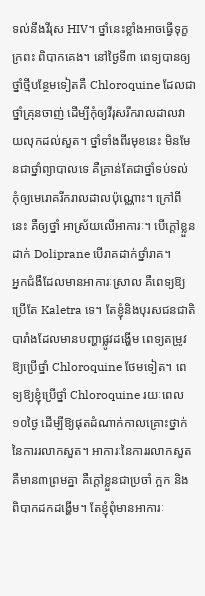ទល់នឹងវីរុស HIV។ ថ្នាំនេះខ្លាំងអាចធ្វើទុក្ខក្រពះ ពិបាកគេង។ នៅថ្ងៃទី៣ ពេទ្យបានឲ្យថ្នាំថ្មីបន្ថែមទៀតគឺ Chloroquine ដែលជាថ្នាំគ្រុនចាញ់ ដើម្បីកុំឲ្យវីរុសរីករាលដាលវាយលុកដល់សួត។ ថ្នាំទាំងពីរមុខនេះ មិនមែនជាថ្នាំព្យាបាលទេ គឺគ្រាន់តែជាថ្នាំទប់ទល់កុំឲ្យមេរោគរីករាលដាលប៉ុណ្ណោះ។ ក្រៅពីនេះ គឺឲ្យថ្នាំ អាស្រ័យលើអាការៈ។ បើក្តៅខ្លួនដាក់ Doliprane បើរាគដាក់ថ្នាំរាគ។
អ្នកជំងឺដែលមានអាការៈស្រាល គឺពេទ្យឱ្យប្រើតែ Kaletra ទេ។ តែខ្ញុំនិងបុរសជនជាតិបារាំងដែលមានបញ្ហាផ្លូវដង្ហើម ពេទ្យតម្រូវឱ្យប្រើថ្នាំ Chloroquine ថែមទៀត។ ពេទ្យឱ្យខ្ញុំប្រើថ្នាំ Chloroquine រយៈពេល១០ថ្ងៃ ដើម្បីឱ្យផុតដំណាក់កាលគ្រោះថ្នាក់នៃការរលាកសួត។ អាការៈនៃការរលាកសួតគឺមាន៣ព្រមគ្នា គឺក្តៅខ្លួនជាប្រចាំ ក្អក និងពិបាកដកដង្ហើម។ តែខ្ញុំពុំមានអាការៈ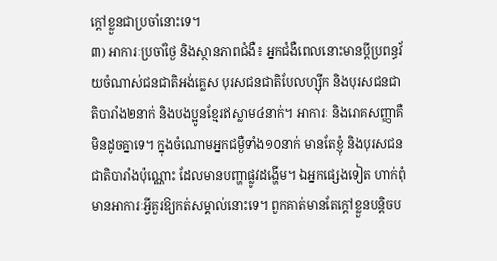ក្តៅខ្លួនជាប្រចាំនោះទេ។
៣) អាការៈប្រចាំថ្ងៃ និងស្ថានភាពជំងឺ៖ អ្នកជំងឺពេលនោះមានប្តីប្រពន្ធវ័យចំណាស់ជនជាតិអង់គ្លេស បុរសជនជាតិបែលហ្ស៊ីក និងបុរសជនជាតិបារាំង២នាក់ និងបងប្អូនខ្មែរឥស្លាម៤នាក់។ អាការៈ និងរោគសញ្ញាគឺមិនដូចគ្នាទេ។ ក្នុងចំណោមអ្នកជម្ងឺទាំង១០នាក់ មានតែខ្ញុំ និងបុរសជនជាតិបារាំងប៉ុណ្ណោះ ដែលមានបញ្ហាផ្លូវដង្ហើម។ ឯអ្នកផ្សេងទៀត ហាក់ពុំមានអាការៈអ្វីគួរឱ្យកត់សម្គាល់នោះទេ។ ពួកគាត់មានតែក្តៅខ្លួនបន្តិចប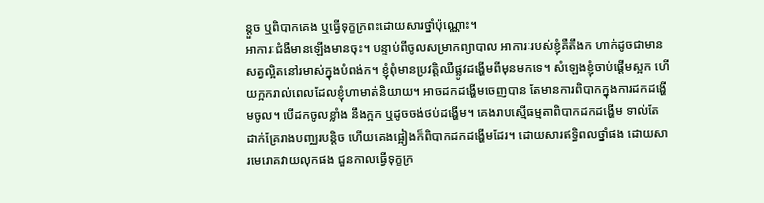ន្តួច ឬពិបាកគេង ឬធ្វើទុក្ខក្រពះដោយសារថ្នាំប៉ុណ្ណោះ។
អាការៈជំងឺមានឡើងមានចុះ។ បន្ទាប់ពីចូលសម្រាកព្យាបាល អាការៈរបស់ខ្ញុំគឺតឹងក ហាក់ដូចជាមានសត្វល្អិតនៅរមាស់ក្នុងបំពង់ក។ ខ្ញុំពុំមានប្រវត្តិឈឺផ្លូវដង្ហើមពីមុនមកទេ។ សំឡេងខ្ញុំចាប់ផ្តើមស្អក ហើយក្អករាល់ពេលដែលខ្ញុំហាមាត់និយាយ។ អាចដកដង្ហើមចេញបាន តែមានការពិបាកក្នុងការដកដង្ហើមចូល។ បើដកចូលខ្លាំង នឹងក្អក ឬដូចចង់ថប់ដង្ហើម។ គេងរាបស្មើធម្មតាពិបាកដកដង្ហើម ទាល់តែដាក់គ្រែរាងបញ្ឈរបន្តិច ហើយគេងផ្អៀងក៏ពិបាកដកដង្ហើមដែរ។ ដោយសារឥទ្ធិពលថ្នាំផង ដោយសារមេរោគវាយលុកផង ជួនកាលធ្វើទុក្ខក្រ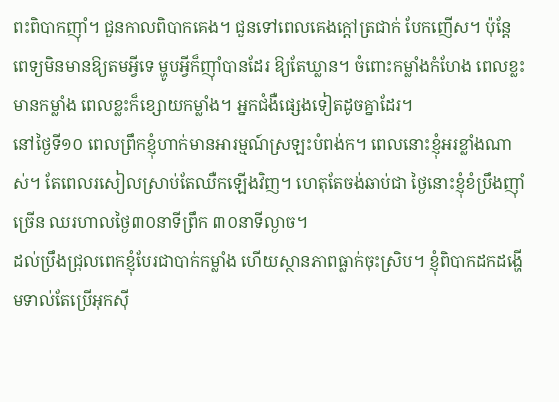ពះពិបាកញ៉ាំ។ ជួនកាលពិបាកគេង។ ជួនទៅពេលគេងក្តៅត្រជាក់ បែកញើស។ ប៉ុន្តែពេទ្យមិនមានឱ្យតមអ្វីទេ ម្ហូបអ្វីក៏ញ៉ាំបានដែរ ឱ្យតែឃ្លាន។ ចំពោះកម្លាំងកំហែង ពេលខ្លះមានកម្លាំង ពេលខ្លះក៏ខ្សោយកម្លាំង។ អ្នកជំងឺផ្សេងទៀតដូចគ្នាដែរ។
នៅថ្ងៃទី១០ ពេលព្រឹកខ្ញុំហាក់មានអារម្មណ៍ស្រឡះបំពង់ក។ ពេលនោះខ្ញុំអរខ្លាំងណាស់។ តែពេលរសៀលស្រាប់តែឈឺកឡើងវិញ។ ហេតុតែចង់ឆាប់ជា ថ្ងៃនោះខ្ញុំខំប្រឹងញ៉ាំច្រើន ឈរហាលថ្ងៃ៣០នាទីព្រឹក ៣០នាទីល្ងាច។
ដល់ប្រឹងជ្រុលពេកខ្ញុំបែរជាបាក់កម្លាំង ហើយស្ថានភាពធ្លាក់ចុះស្រិប។ ខ្ញុំពិបាកដកដង្ហើមទាល់តែប្រើអុកស៊ី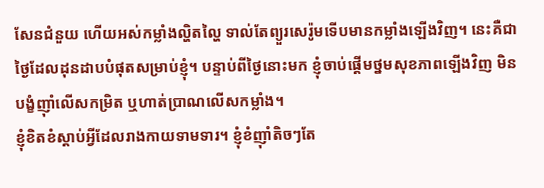សែនជំនួយ ហើយអស់កម្លាំងល្ហិតល្ហៃ ទាល់តែព្យួរសេរ៉ូមទើបមានកម្លាំងឡើងវិញ។ នេះគឺជាថ្ងៃដែលដុនដាបបំផុតសម្រាប់ខ្ញុំ។ បន្ទាប់ពីថ្ងៃនោះមក ខ្ញុំចាប់ផ្តើមថ្នមសុខភាពឡើងវិញ មិនបង្ខំញ៉ាំលើសកម្រិត ឬហាត់ប្រាណលើសកម្លាំង។
ខ្ញុំខិតខំស្តាប់អ្វីដែលរាងកាយទាមទារ។ ខ្ញុំខំញ៉ាំតិចៗតែ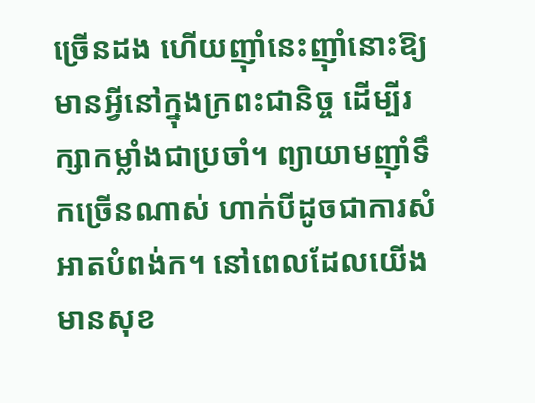ច្រើនដង ហើយញ៉ាំនេះញ៉ាំនោះឱ្យមានអ្វីនៅក្នុងក្រពះជានិច្ច ដើម្បីរក្សាកម្លាំងជាប្រចាំ។ ព្យាយាមញ៉ាំទឹកច្រើនណាស់ ហាក់បីដូចជាការសំអាតបំពង់ក។ នៅពេលដែលយើងមានសុខ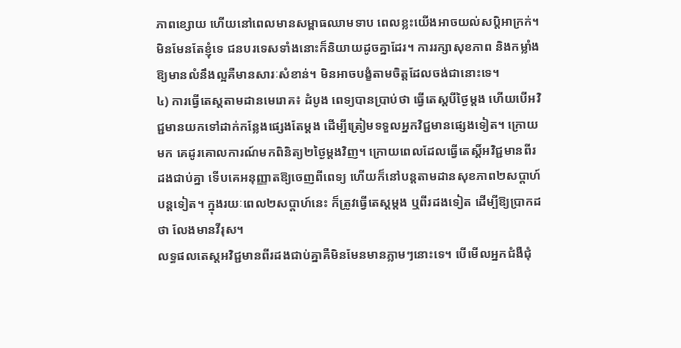ភាពខ្សោយ ហើយនៅពេលមានសម្ពាធឈាមទាប ពេលខ្លះយើងអាចយល់សប្តិអាក្រក់។ មិនមែនតែខ្ញុំទេ ជនបរទេសទាំងនោះក៏និយាយដូចគ្នាដែរ។ ការរក្សាសុខភាព និងកម្លាំងឱ្យមានលំនឹងល្អគឺមានសារៈសំខាន់។ មិនអាចបង្ខំតាមចិត្តដែលចង់ជានោះទេ។
៤) ការធ្វើតេស្តតាមដានមេរោគ៖ ដំបូង ពេទ្យបានប្រាប់ថា ធ្វើតេស្តបីថ្ងៃម្តង ហើយបើអវិជ្ជមានយកទៅដាក់កន្លែងផ្សេងតែម្តង ដើម្បីត្រៀមទទួលអ្នកវិជ្ជមានផ្សេងទៀត។ ក្រោយមក គេដូរគោលការណ៍មកពិនិត្យ២ថ្ងៃម្តងវិញ។ ក្រោយពេលដែលធ្វើតេស្តិ៍អវិជ្ជមានពីរដងជាប់គ្នា ទើបគេអនុញ្ញាតឱ្យចេញពីពេទ្យ ហើយក៏នៅបន្តតាមដានសុខភាព២សប្តាហ៍បន្តទៀត។ ក្នុងរយៈពេល២សប្តាហ៍នេះ ក៏ត្រូវធ្វើតេស្តម្តង ឬពីរដងទៀត ដើម្បីឱ្យប្រាកដថា លែងមានវីរុស។
លទ្ធផលតេស្តអវិជ្ជមានពីរដងជាប់គ្នាគឺមិនមែនមានភ្លាមៗនោះទេ។ បើមើលអ្នកជំងឺជុំ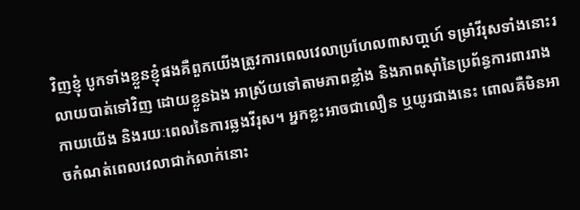វិញខ្ញុំ បូកទាំងខ្លួនខ្ញុំផងគឺពួកយើងត្រូវការពេលវេលាប្រហែល៣សបា្តហ៍ ទម្រាំវីរុសទាំងនោះរលាយបាត់ទៅវិញ ដោយខ្លួនឯង អាស្រ័យទៅតាមភាពខ្លាំង និងភាពស៊ាំនៃប្រព័ន្ធការពាររាងកាយយើង និងរយៈពេលនៃការឆ្លងវីរុស។ អ្នកខ្លះអាចជាលឿន ឬយូរជាងនេះ ពោលគឺមិនអាចកំណត់ពេលវេលាជាក់លាក់នោះ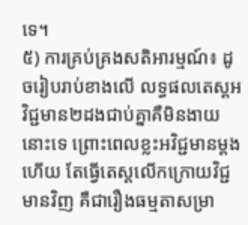ទេ។
៥) ការគ្រប់គ្រងសតិអារម្មណ៍៖ ដូចរៀបរាប់ខាងលើ លទ្ធផលតេស្តអវិជ្ជមាន២ដងជាប់គ្នាគឺមិនងាយនោះទេ ព្រោះពេលខ្លះអវិជ្ជមានម្តងហើយ តែធ្វើតេស្តលើកក្រោយវិជ្ជមានវិញ គឺជារឿងធម្មតាសម្រា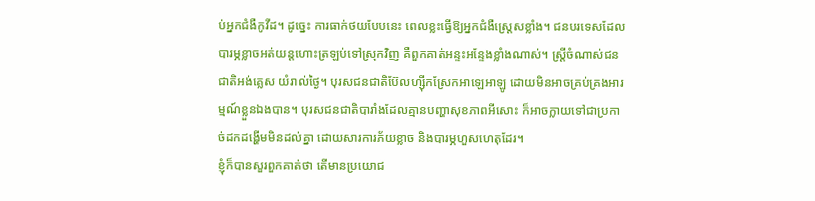ប់អ្នកជំងឺកូវីដ។ ដូច្នេះ ការធាក់ថយបែបនេះ ពេលខ្លះធ្វើឱ្យអ្នកជំងឺស្ត្រេសខ្លាំង។ ជនបរទេសដែលបារម្ភខ្លាចអត់យន្តហោះត្រឡប់ទៅស្រុកវិញ គឺពួកគាត់អន្ទះអន្ទែងខ្លាំងណាស់។ ស្រ្តីចំណាស់ជនជាតិអង់គ្លេស យំរាល់ថ្ងៃ។ បុរសជនជាតិប៊ែលហ្ស៊ីកស្រែកអាឡេអាឡូ ដោយមិនអាចគ្រប់គ្រងអារម្មណ៍ខ្លួនឯងបាន។ បុរសជនជាតិបារាំងដែលគ្មានបញ្ហាសុខភាពអីសោះ ក៏អាចក្លាយទៅជាប្រកាច់ដកដង្ហើមមិនដល់គ្នា ដោយសារការភ័យខ្លាច និងបារម្ភហួសហេតុដែរ។
ខ្ញុំក៏បានសួរពួកគាត់ថា តើមានប្រយោជ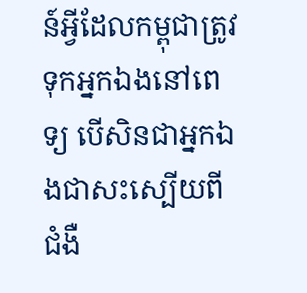ន៍អ្វីដែលកម្ពុជាត្រូវទុកអ្នកឯងនៅពេទ្យ បើសិនជាអ្នកឯងជាសះស្បើយពីជំងឺ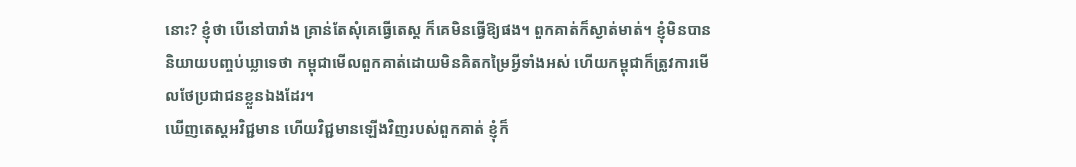នោះ? ខ្ញុំថា បើនៅបារាំង គ្រាន់តែសុំគេធ្វើតេស្ត ក៏គេមិនធ្វើឱ្យផង។ ពួកគាត់ក៏ស្ងាត់មាត់។ ខ្ញុំមិនបាននិយាយបញ្ចប់ឃ្លាទេថា កម្ពុជាមើលពួកគាត់ដោយមិនគិតកម្រៃអ្វីទាំងអស់ ហើយកម្ពុជាក៏ត្រូវការមើលថែប្រជាជនខ្លួនឯងដែរ។
ឃើញតេស្តអវិជ្ជមាន ហើយវិជ្ជមានឡើងវិញរបស់ពួកគាត់ ខ្ញុំក៏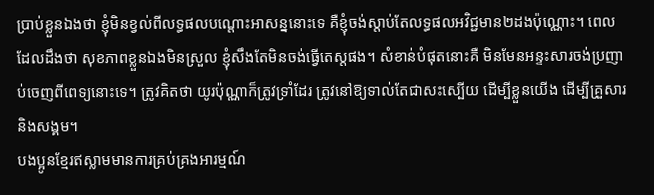ប្រាប់ខ្លួនឯងថា ខ្ញុំមិនខ្វល់ពីលទ្ធផលបណ្តោះអាសន្ននោះទេ គឺខ្ញុំចង់ស្តាប់តែលទ្ធផលអវិជ្ជមាន២ដងប៉ុណ្ណោះ។ ពេលដែលដឹងថា សុខភាពខ្លួនឯងមិនស្រួល ខ្ញុំសឹងតែមិនចង់ធ្វើតេស្តផង។ សំខាន់បំផុតនោះគឺ មិនមែនអន្ទះសារចង់ប្រញាប់ចេញពីពេទ្យនោះទេ។ ត្រូវគិតថា យូរប៉ុណ្ណាក៏ត្រូវទ្រាំដែរ ត្រូវនៅឱ្យទាល់តែជាសះស្បើយ ដើម្បីខ្លួនយើង ដើម្បីគ្រួសារ និងសង្គម។
បងប្អូនខ្មែរឥស្លាមមានការគ្រប់គ្រងអារម្មណ៍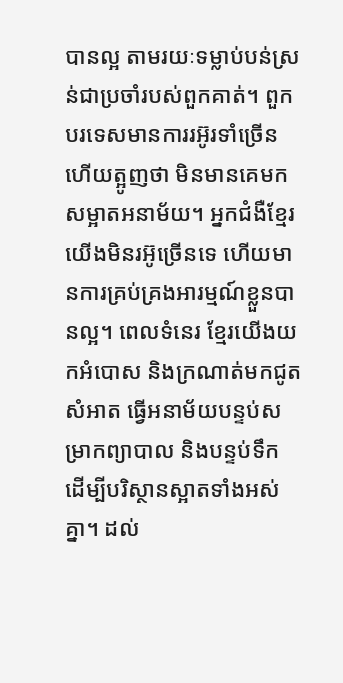បានល្អ តាមរយៈទម្លាប់បន់ស្រន់ជាប្រចាំរបស់ពួកគាត់។ ពួកបរទេសមានការរអ៊ូរទាំច្រើន ហើយត្អូញថា មិនមានគេមកសម្អាតអនាម័យ។ អ្នកជំងឺខ្មែរយើងមិនរអ៊ូច្រើនទេ ហើយមានការគ្រប់គ្រងអារម្មណ៍ខ្លួនបានល្អ។ ពេលទំនេរ ខ្មែរយើងយកអំបោស និងក្រណាត់មកជូតសំអាត ធ្វើអនាម័យបន្ទប់សម្រាកព្យាបាល និងបន្ទប់ទឹក ដើម្បីបរិស្ថានស្អាតទាំងអស់គ្នា។ ដល់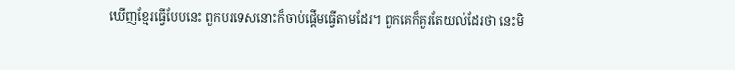ឃើញខ្មែរធ្វើបែបនេះ ពួកបរទេសនោះក៏ចាប់ផ្តើមធ្វើតាមដែរ។ ពួកគេក៏គួរតែយល់ដែរថា នេះមិ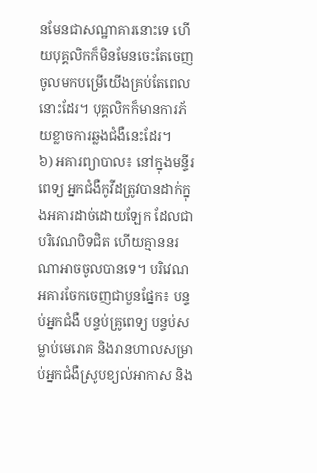នមែនជាសណ្ឋាគារនោះទេ ហើយបុគ្គលិកក៏មិនមែនចេះតែចេញចូលមកបម្រើយើងគ្រប់តែពេលនោះដែរ។ បុគ្គលិកក៏មានការភ័យខ្លាចការឆ្លងជំងឺនេះដែរ។
៦) អគារព្យាបាល៖ នៅក្នុងមន្ទីរពេទ្យ អ្នកជំងឺកូវីដត្រូវបានដាក់ក្នុងអគារដាច់ដោយឡែក ដែលជាបរិវេណបិទជិត ហើយគ្មាននរណាអាចចូលបានទេ។ បរិវេណអគារចែកចេញជាបួនផ្នែក៖ បន្ទប់អ្នកជំងឺ បន្ទប់គ្រូពេទ្យ បន្ទប់សម្លាប់មេរោគ និងរានហាលសម្រាប់អ្នកជំងឺស្រូបខ្យល់អាកាស និង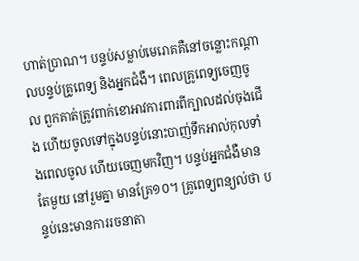ហាត់ប្រាណ។ បន្ទប់សម្លាប់មេរោគគឺនៅចន្លោះកណ្តាលបន្ទប់គ្រូពេទ្យ និងអ្នកជំងឺ។ ពេលគ្រូពេទ្យចេញចូល ពួកគាត់ត្រូវពាក់ខោអាវការពារពីក្បាលដល់ចុងជើង ហើយចូលទៅក្នុងបន្ទប់នោះបាញ់ទឹកអាល់កុលទាំងពេលចូល ហើយចេញមកវិញ។ បន្ទប់អ្នកជំងឺមានតែមួយ នៅរួមគ្នា មានគ្រែ១០។ គ្រូពេទ្យពន្យល់ថា បន្ទប់នេះមានការរចនាតា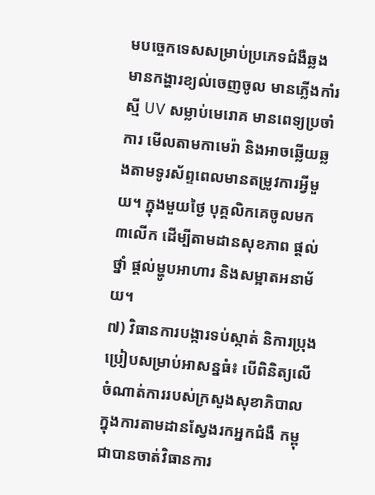មបច្ចេកទេសសម្រាប់ប្រភេទជំងឺឆ្លង មានកង្ហារខ្យល់ចេញចូល មានភ្លើងកាំរស្មី UV សម្លាប់មេរោគ មានពេទ្យប្រចាំការ មើលតាមកាមេរ៉ា និងអាចឆ្លើយឆ្លងតាមទូរស័ព្ទពេលមានតម្រូវការអ្វីមួយ។ ក្នុងមួយថ្ងៃ បុគ្គលិកគេចូលមក ៣លើក ដើម្បីតាមដានសុខភាព ផ្តល់ថ្នាំ ផ្តល់ម្ហូបអាហារ និងសម្អាតអនាម័យ។
៧) វិធានការបង្ការទប់ស្កាត់ និការប្រុងប្រៀបសម្រាប់អាសន្នធំ៖ បើពិនិត្យលើចំណាត់ការរបស់ក្រសួងសុខាភិបាល ក្នុងការតាមដានស្វែងរកអ្នកជំងឺ កម្ពុជាបានចាត់វិធានការ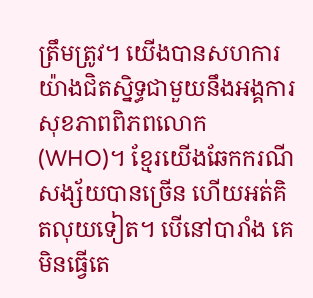ត្រឹមត្រូវ។ យើងបានសហការយ៉ាងជិតស្និទ្ធជាមួយនឹងអង្គការសុខភាពពិភពលោក (WHO)។ ខ្មែរយើងឆែកករណីសង្ស័យបានច្រើន ហើយអត់គិតលុយទៀត។ បើនៅបារាំង គេមិនធ្វើតេ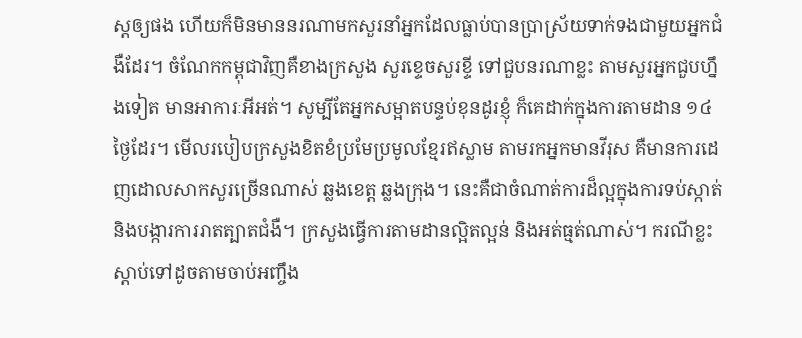ស្តឲ្យផង ហើយក៏មិនមាននរណាមកសួរនាំអ្នកដែលធ្លាប់បានប្រាស្រ័យទាក់ទងជាមួយអ្នកជំងឺដែរ។ ចំណែកកម្ពុជាវិញគឺខាងក្រសួង សួរខ្ទេចសួរខ្ទី ទៅជួបនរណាខ្លះ តាមសួរអ្នកជួបហ្នឹងទៀត មានអាការៈអីអត់។ សូម្បីតែអ្នកសម្អាតបន្ទប់ខុនដូរខ្ញុំ ក៏គេដាក់ក្នុងការតាមដាន ១៤ថ្ងៃដែរ។ មើលរបៀបក្រសួងខិតខំប្រមែប្រមូលខ្មែរឥស្លាម តាមរកអ្នកមានវីរុស គឺមានការដេញដោលសាកសួរច្រើនណាស់ ឆ្លងខេត្ត ឆ្លងក្រុង។ នេះគឺជាចំណាត់ការដ៏ល្អក្នុងការទប់ស្កាត់ និងបង្ការការរាតត្បាតជំងឺ។ ក្រសួងធ្វើការតាមដានល្អិតល្អន់ និងអត់ធ្មត់ណាស់។ ករណីខ្លះ ស្តាប់ទៅដូចតាមចាប់អញ្ចឹង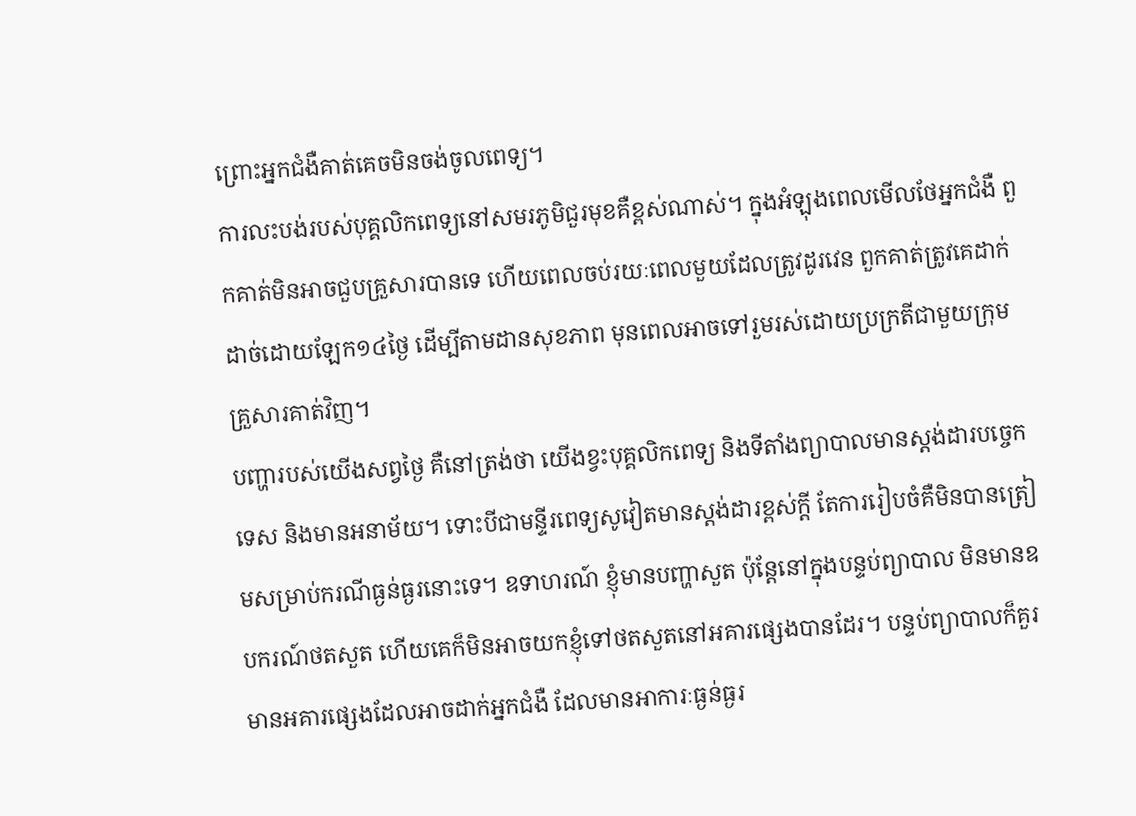ព្រោះអ្នកជំងឺគាត់គេចមិនចង់ចូលពេទ្យ។
ការលះបង់របស់បុគ្គលិកពេទ្យនៅសមរភូមិជួរមុខគឺខ្ពស់ណាស់។ ក្នុងអំឡុងពេលមើលថែអ្នកជំងឺ ពួកគាត់មិនអាចជួបគ្រួសារបានទេ ហើយពេលចប់រយៈពេលមួយដែលត្រូវដូរវេន ពួកគាត់ត្រូវគេដាក់ដាច់ដោយឡែក១៤ថ្ងៃ ដើម្បីតាមដានសុខភាព មុនពេលអាចទៅរួមរស់ដោយប្រក្រតីជាមួយក្រុមគ្រួសារគាត់វិញ។
បញ្ហារបស់យើងសព្វថ្ងៃ គឺនៅត្រង់ថា យើងខ្វះបុគ្គលិកពេទ្យ និងទីតាំងព្យាបាលមានស្តង់ដារបច្ចេកទេស និងមានអនាម័យ។ ទោះបីជាមន្ទីរពេទ្យសូវៀតមានស្តង់ដារខ្ពស់ក្តី តែការរៀបចំគឺមិនបានត្រៀមសម្រាប់ករណីធ្ងន់ធ្ងរនោះទេ។ ឧទាហរណ៍ ខ្ញុំមានបញ្ហាសួត ប៉ុន្តែនៅក្នុងបន្ទប់ព្យាបាល មិនមានឧបករណ៍ថតសួត ហើយគេក៏មិនអាចយកខ្ញុំទៅថតសួតនៅអគារផ្សេងបានដែរ។ បន្ទប់ព្យាបាលក៏គួរមានអគារផ្សេងដែលអាចដាក់អ្នកជំងឺ ដែលមានអាការៈធ្ងន់ធ្ងរ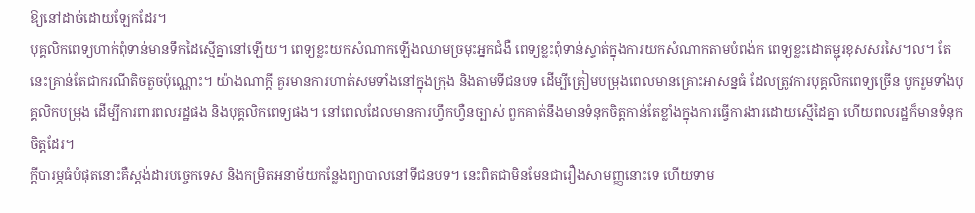ឱ្យនៅដាច់ដោយឡែកដែរ។
បុគ្គលិកពេទ្យហាក់ពុំទាន់មានទឹកដៃស្មើគ្នានៅឡើយ។ ពេទ្យខ្លះយកសំណាកឡើងឈាមច្រមុះអ្នកជំងឺ ពេទ្យខ្លះពុំទាន់ស្ទាត់ក្នុងការយកសំណាកតាមបំពង់ក ពេទ្យខ្លះដោតម្ជុរខុសសរសៃ។ល។ តែនេះគ្រាន់តែជាករណីតិចតួចប៉ុណ្ណោះ។ យ៉ាងណាក្តី គួរមានការហាត់សមទាំងនៅក្នុងក្រុង និងតាមទីជនបទ ដើម្បីត្រៀមបម្រុងពេលមានគ្រោះអាសន្នធំ ដែលត្រូវការបុគ្គលិកពេទ្យច្រើន បូករួមទាំងបុគ្គលិកបម្រុង ដើម្បីការពារពលរដ្ឋផង និងបុគ្គលិកពេទ្យផង។ នៅពេលដែលមានការហ្វឹកហ្វឺនច្បាស់ ពួកគាត់នឹងមានទំនុកចិត្តកាន់តែខ្លាំងក្នុងការធ្វើការងារដោយស្មើដៃគ្នា ហើយពលរដ្ឋក៏មានទំនុកចិត្តដែរ។
ក្តីបារម្ភធំបំផុតនោះគឺស្តង់ដារបច្ចេកទេស និងកម្រិតអនាម័យកន្លែងព្យាបាលនៅទីជនបទ។ នេះពិតជាមិនមែនជារឿងសាមញ្ញនោះទេ ហើយទាម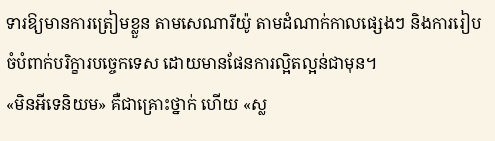ទារឱ្យមានការត្រៀមខ្លួន តាមសេណារីយ៉ូ តាមដំណាក់កាលផ្សេងៗ និងការរៀបចំបំពាក់បរិក្ខារបច្ចេកទេស ដោយមានផែនការល្អិតល្អន់ជាមុន។
«មិនអីទេនិយម» គឺជាគ្រោះថ្នាក់ ហើយ «ស្ល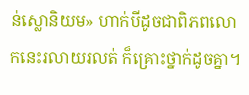ន់ស្លោនិយម» ហាក់បីដូចជាពិភពលោកនេះរលាយរលត់ ក៏គ្រោះថ្នាក់ដូចគ្នា។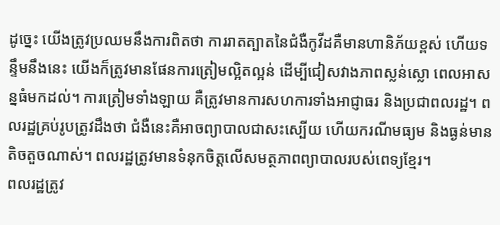ដូច្នេះ យើងត្រូវប្រឈមនឹងការពិតថា ការរាតត្បាតនៃជំងឺកូវីដគឺមានហានិភ័យខ្ពស់ ហើយទន្ទឹមនឹងនេះ យើងក៏ត្រូវមានផែនការត្រៀមល្អិតល្អន់ ដើម្បីជៀសវាងភាពស្លន់ស្លោ ពេលអាសន្នធំមកដល់។ ការត្រៀមទាំងឡាយ គឺត្រូវមានការសហការទាំងអាជ្ញាធរ និងប្រជាពលរដ្ឋ។ ពលរដ្ឋគ្រប់រូបត្រូវដឹងថា ជំងឺនេះគឺអាចព្យាបាលជាសះស្បើយ ហើយករណីមធ្យម និងធ្ងន់មានតិចតួចណាស់។ ពលរដ្ឋត្រូវមានទំនុកចិត្តលើសមត្ថភាពព្យាបាលរបស់ពេទ្យខ្មែរ។
ពលរដ្ឋត្រូវ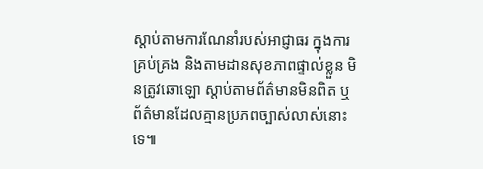ស្តាប់តាមការណែនាំរបស់អាជ្ញាធរ ក្នុងការគ្រប់គ្រង និងតាមដានសុខភាពផ្ទាល់ខ្លួន មិនត្រូវឆោឡោ ស្តាប់តាមព័ត៌មានមិនពិត ឬព័ត៌មានដែលគ្មានប្រភពច្បាស់លាស់នោះទេ៕